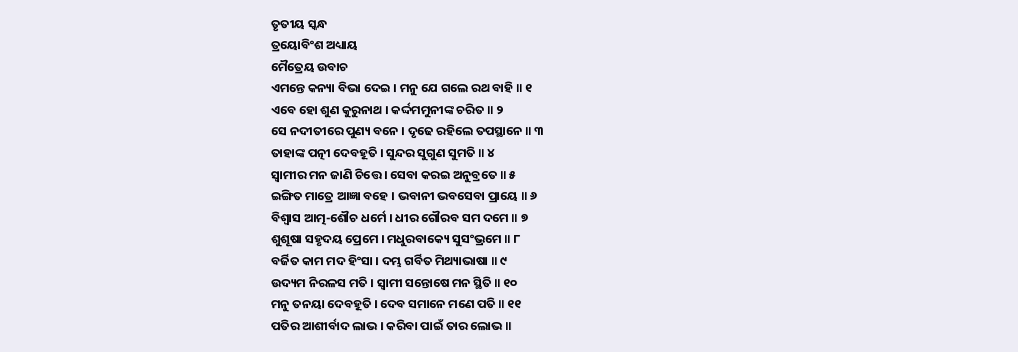ତୃତୀୟ ସ୍କନ୍ଧ
ତ୍ରୟୋବିଂଶ ଅଧ୍ୟାୟ
ମୈତ୍ରେୟ ଉବାଚ
ଏମନ୍ତେ କନ୍ୟା ବିଭା ଦେଇ । ମନୁ ଯେ ଗଲେ ରଥ ବାହି ॥ ୧
ଏବେ ହୋ ଶୁଣ କୁରୁନାଥ । କର୍ଦ୍ଦମମୁନୀଙ୍କ ଚରିତ ॥ ୨
ସେ ନଦୀତୀରେ ପୁଣ୍ୟ ବନେ । ଦୃଢେ ରହିଲେ ତପସ୍ଥାନେ ॥ ୩
ତାହାଙ୍କ ପତ୍ନୀ ଦେବହୂତି । ସୁନ୍ଦର ସୁଗୁଣ ସୁମତି ॥ ୪
ସ୍ୱାମୀର ମନ ଜାଣି ଚିତ୍ତେ । ସେବା କରଇ ଅନୁବ୍ରତେ ॥ ୫
ଇଙ୍ଗିତ ମାତ୍ରେ ଆଜ୍ଞା ବହେ । ଭବାନୀ ଭବସେବା ପ୍ରାୟେ ॥ ୬
ବିଶ୍ୱାସ ଆତ୍ମ-ଶୌଚ ଧର୍ମେ । ଧୀର ଗୌରବ ସମ ଦମେ ॥ ୭
ଶୁଶୂଷା ସହୃଦୟ ପ୍ରେମେ । ମଧୁରବାକ୍ୟେ ସୁସଂଭ୍ରମେ ॥ ୮
ବର୍ଜିତ କାମ ମଦ ହିଂସା । ଦମ୍ଭ ଗର୍ବିତ ମିଥ୍ୟାଭାଷା ॥ ୯
ଉଦ୍ୟମ ନିରଳସ ମତି । ସ୍ୱାମୀ ସନ୍ତୋଷେ ମନ ସ୍ଥିତି ॥ ୧୦
ମନୁ ତନୟା ଦେବହୂତି । ଦେବ ସମାନେ ମଣେ ପତି ॥ ୧୧
ପତିର ଆଶୀର୍ବାଦ ଲାଭ । କରିବା ପାଇଁ ତାର ଲୋଭ ॥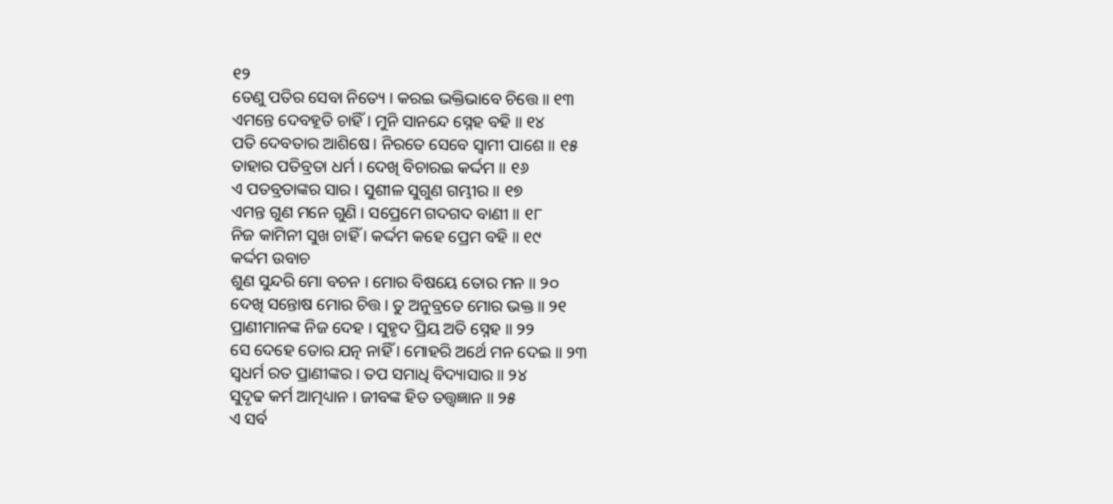୧୨
ତେଣୁ ପତିର ସେବା ନିତ୍ୟେ । କରଇ ଭକ୍ତିଭାବେ ଚିତ୍ତେ ॥ ୧୩
ଏମନ୍ତେ ଦେବହୂତି ଚାହିଁ । ମୁନି ସାନନ୍ଦେ ସ୍ନେହ ବହି ॥ ୧୪
ପତି ଦେବତାର ଆଶିଷେ । ନିରତେ ସେବେ ସ୍ୱାମୀ ପାଶେ ॥ ୧୫
ତାହାର ପତିବ୍ରତା ଧର୍ମ । ଦେଖି ବିଚାରଇ କର୍ଦ୍ଦମ ॥ ୧୬
ଏ ପତବ୍ରତାଙ୍କର ସାର । ସୁଶୀଳ ସୁଗୁଣ ଗମ୍ଭୀର ॥ ୧୭
ଏମନ୍ତ ଗୁଣ ମନେ ଗୁଣି । ସପ୍ରେମେ ଗଦଗଦ ବାଣୀ ॥ ୧୮
ନିଜ କାମିନୀ ସୁଖ ଚାହିଁ । କର୍ଦ୍ଦମ କହେ ପ୍ରେମ ବହି ॥ ୧୯
କର୍ଦ୍ଦମ ଉବାଚ
ଶୁଣ ସୁନ୍ଦରି ମୋ ବଚନ । ମୋର ବିଷୟେ ତୋର ମନ ॥ ୨୦
ଦେଖି ସନ୍ତୋଷ ମୋର ଚିତ୍ତ । ତୁ ଅନୁବ୍ରତେ ମୋର ଭକ୍ତ ॥ ୨୧
ପ୍ରାଣୀମାନଙ୍କ ନିଜ ଦେହ । ସୁହୃଦ ପ୍ରିୟ ଅତି ସ୍ନେହ ॥ ୨୨
ସେ ଦେହେ ତୋର ଯତ୍ନ ନାହିଁ । ମୋହରି ଅର୍ଥେ ମନ ଦେଇ ॥ ୨୩
ସ୍ୱଧର୍ମ ରତ ପ୍ରାଣୀଙ୍କର । ତପ ସମାଧି ବିଦ୍ୟାସାର ॥ ୨୪
ସୁଦୃଢ କର୍ମ ଆତ୍ମଧ୍ୟାନ । ଜୀବଙ୍କ ହିତ ତତ୍ତ୍ବଜ୍ଞାନ ॥ ୨୫
ଏ ସର୍ବ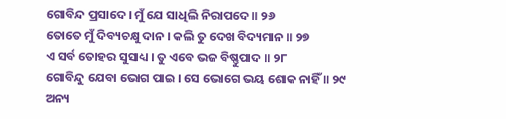ଗୋବିନ୍ଦ ପ୍ରସାଦେ । ମୁଁ ଯେ ସାଧିଲି ନିରାପଦେ ॥ ୨୬
ତୋତେ ମୁଁ ଦିବ୍ୟଚକ୍ଷୁ ଦାନ । କଲି ତୁ ଦେଖ ବିଦ୍ୟମାନ ॥ ୨୭
ଏ ସର୍ବ ତୋହର ସୁସାଧ୍ୟ । ତୁ ଏବେ ଭଜ ବିଷ୍ଣୁପାଦ ॥ ୨୮
ଗୋବିନ୍ଦୁ ଯେବା ଭୋଗ ପାଇ । ସେ ଭୋଗେ ଭୟ ଶୋକ ନାହିଁ ॥ ୨୯
ଅନ୍ୟ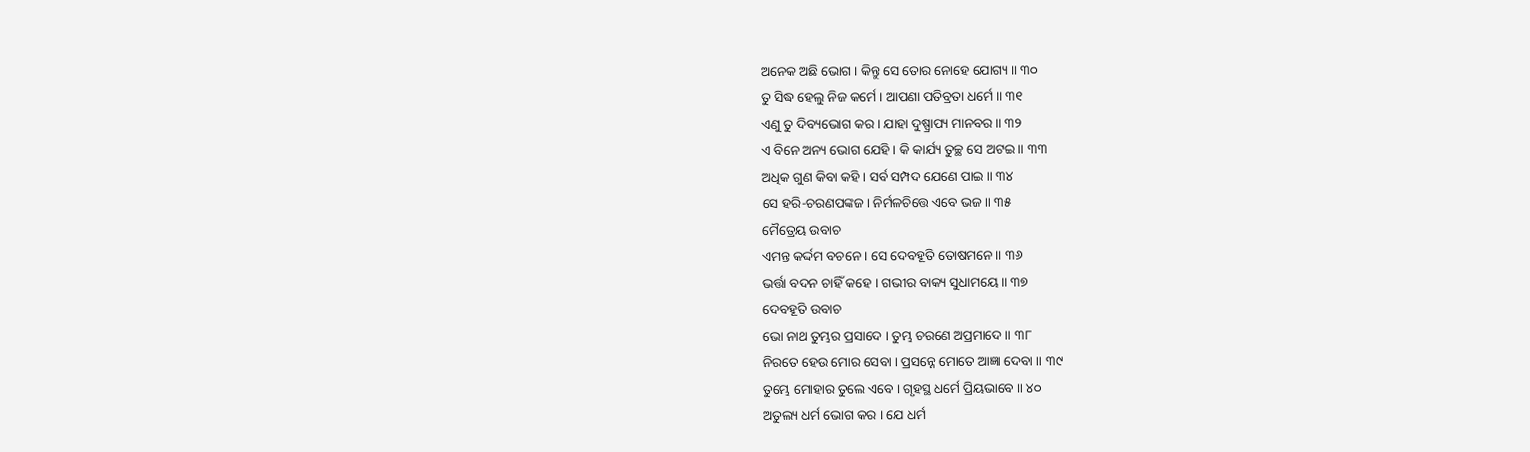ଅନେକ ଅଛି ଭୋଗ । କିନ୍ତୁ ସେ ତୋର ନୋହେ ଯୋଗ୍ୟ ॥ ୩୦
ତୁ ସିଦ୍ଧ ହେଲୁ ନିଜ କର୍ମେ । ଆପଣା ପତିବ୍ରତା ଧର୍ମେ ॥ ୩୧
ଏଣୁ ତୁ ଦିବ୍ୟଭୋଗ କର । ଯାହା ଦୁଷ୍ପ୍ରାପ୍ୟ ମାନବର ॥ ୩୨
ଏ ବିନେ ଅନ୍ୟ ଭୋଗ ଯେହି । କି କାର୍ଯ୍ୟ ତୁଚ୍ଛ ସେ ଅଟଇ ॥ ୩୩
ଅଧିକ ଗୁଣ କିବା କହି । ସର୍ବ ସମ୍ପଦ ଯେଣେ ପାଇ ॥ ୩୪
ସେ ହରି-ଚରଣପଙ୍କଜ । ନିର୍ମଳଚିତ୍ତେ ଏବେ ଭଜ ॥ ୩୫
ମୈତ୍ରେୟ ଉବାଚ
ଏମନ୍ତ କର୍ଦ୍ଦମ ବଚନେ । ସେ ଦେବହୂତି ତୋଷମନେ ॥ ୩୬
ଭର୍ତ୍ତା ବଦନ ଚାହିଁ କହେ । ଗଭୀର ବାକ୍ୟ ସୁଧାମୟେ ॥ ୩୭
ଦେବହୂତି ଉବାଚ
ଭୋ ନାଥ ତୁମ୍ଭର ପ୍ରସାଦେ । ତୁମ୍ଭ ଚରଣେ ଅପ୍ରମାଦେ ॥ ୩୮
ନିରତେ ହେଉ ମୋର ସେବା । ପ୍ରସନ୍ନେ ମୋତେ ଆଜ୍ଞା ଦେବା ॥ ୩୯
ତୁମ୍ଭେ ମୋହାର ତୁଲେ ଏବେ । ଗୃହସ୍ଥ ଧର୍ମେ ପ୍ରିୟଭାବେ ॥ ୪୦
ଅତୁଲ୍ୟ ଧର୍ମ ଭୋଗ କର । ଯେ ଧର୍ମ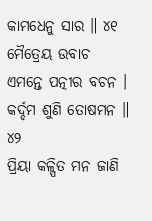କାମଧେନୁ ସାର ॥ ୪୧
ମୈତ୍ରେୟ ଉବାଚ
ଏମନ୍ତେ ପତ୍ନୀର ବଚନ । କର୍ଦ୍ଦମ ଶୁଣି ତୋଷମନ ॥ ୪୨
ପ୍ରିୟା କଳ୍ପିତ ମନ ଜାଣି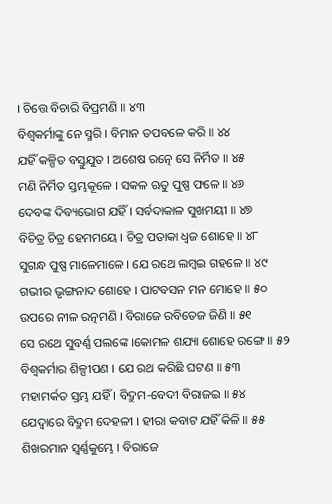। ଚିତ୍ତେ ବିଚାରି ବିପ୍ରମଣି ॥ ୪୩
ବିଶ୍ୱକର୍ମାଙ୍କୁ ନେ ସ୍ମରି । ବିମାନ ତପବଳେ କରି ॥ ୪୪
ଯହିଁ କଳ୍ପିତ ବସ୍ତୁଯୁତ । ଅଶେଷ ରତ୍ନେ ସେ ନିର୍ମିତ ॥ ୪୫
ମଣି ନିର୍ମିତ ସ୍ତମ୍ଭକୂଳେ । ସକଳ ଋତୁ ପୁଷ୍ପ ଫଳେ ॥ ୪୬
ଦେବଙ୍କ ଦିବ୍ୟଭୋଗ ଯହିଁ । ସର୍ବଦାକାଳ ସୁଖମୟୀ ॥ ୪୭
ବିଚିତ୍ର ଚିତ୍ର ହେମମୟେ । ଚିତ୍ର ପତାକା ଧ୍ୱଜ ଶୋହେ ॥ ୪୮
ସୁଗନ୍ଧ ପୁଷ୍ପ ମାଳେମାଳେ । ଯେ ରଥେ ଲମ୍ବଇ ଗହଳେ ॥ ୪୯
ଗଭୀର ଭୃଙ୍ଗନାଦ ଶୋହେ । ପାଟବସନ ମନ ମୋହେ ॥ ୫୦
ଉପରେ ନୀଳ ରତ୍ନମଣି । ବିରାଜେ ରବିତେଜ ଜିଣି ॥ ୫୧
ସେ ରଥେ ସୁବର୍ଣ୍ଣ ପଲଙ୍କେ ।କୋମଳ ଶଯ୍ୟା ଶୋହେ ରଙ୍ଗେ ॥ ୫୨
ବିଶ୍ୱକର୍ମାର ଶିଳ୍ପୀପଣ । ଯେ ରଥ କରିଛି ଘଟଣ ॥ ୫୩
ମହାମର୍କତ ସ୍ତମ୍ଭ ଯହିଁ । ବିଦ୍ରୁମ-ବେଦୀ ବିରାଜଇ ॥ ୫୪
ଯେଦ୍ୱାରେ ବିଦ୍ରୁମ ଦେହଳୀ । ହୀରା କବାଟ ଯହିଁ କିଳି ॥ ୫୫
ଶିଖରମାନ ସ୍ୱର୍ଣ୍ଣକୁମ୍ଭେ । ବିରାଜେ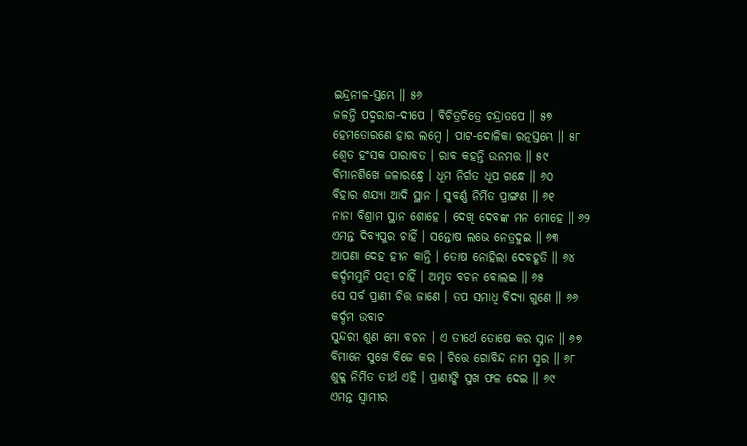ଇନ୍ଦ୍ରନୀଳ-ସ୍ତମ୍ଭେ ॥ ୫୬
ଜଳନ୍ତି ପଦ୍ମରାଗ-ଦୀପେ । ବିଚିତ୍ରଚିତ୍ରେ ଚନ୍ଦ୍ରାତପେ ॥ ୫୭
ହେମତୋରଣେ ହାର ଲମ୍ବେ । ପାଟ-ଦୋଳିକା ରତ୍ନସ୍ତମ୍ଭେ ॥ ୫୮
ଶ୍ୱେତ ହଂସକ ପାରାବତ । ରାବ କହନ୍ତି ଉନମତ୍ତ ॥ ୫୯
ବିମାନଶିଖେ ଜଳାରନ୍ଧ୍ରେ । ଧୂମ ନିର୍ଗତ ଧୂପ ଗନ୍ଧେ ॥ ୬୦
ବିହାର ଶଯ୍ୟା ଆଦି ସ୍ଥାନ । ସୁବର୍ଣ୍ଣ ନିର୍ମିତ ପ୍ରାଙ୍ଗଣ ॥ ୬୧
ନାନା ବିଶ୍ରାମ ସ୍ଥାନ ଶୋହେ । ଦେଖି ଦେବଙ୍କ ମନ ମୋହେ ॥ ୬୨
ଏମନ୍ତ ଦିବ୍ୟପୁର ଚାହିଁ । ସନ୍ତୋଷ ଲଭେ ନେତ୍ରଦୁଇ ॥ ୬୩
ଆପଣା ଦେହ ହୀନ କାନ୍ତି । ତୋଷ ନୋହିଲା ଦେବହୂତି ॥ ୬୪
କର୍ଦ୍ଦମମୁନି ପତ୍ନୀ ଚାହିଁ । ଅମୃତ ବଚନ ବୋଲଇ ॥ ୬୫
ସେ ସର୍ବ ପ୍ରାଣୀ ଚିତ୍ତ ଜାଣେ । ତପ ସମାଧି ବିଦ୍ୟା ଗୁଣେ ॥ ୬୬
କର୍ଦ୍ଦମ ଉବାଚ
ସୁନ୍ଦରୀ ଶୁଣ ମୋ ବଚନ । ଏ ତୀର୍ଥେ ତୋଷେ କର ସ୍ନାନ ॥ ୬୭
ବିମାନେ ସୁଖେ ବିଜେ କର । ଚିତ୍ତେ ଗୋବିନ୍ଦ ନାମ ସ୍ମର ॥ ୬୮
ଶୁକ୍ଳ ନିର୍ମିତ ତୀର୍ଥ ଏହି । ପ୍ରାଣୀଙ୍କି ସୁଖ ଫଳ ଦେଇ ॥ ୬୯
ଏମନ୍ତ ସ୍ୱାମୀର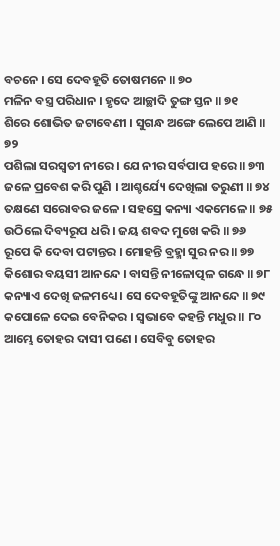ବଚନେ । ସେ ଦେବହୂତି ତୋଷମନେ ॥ ୭୦
ମଳିନ ବସ୍ତ୍ର ପରିଧାନ । ହୃଦେ ଆଚ୍ଛାଦି ତୁଙ୍ଗ ସ୍ତନ ॥ ୭୧
ଶିରେ ଶୋଭିତ ଜଟାବେଣୀ । ସୁଗନ୍ଧ ଅଙ୍ଗେ ଲେପେ ଆଣି ॥ ୭୨
ପଶିଲା ସରସ୍ୱତୀ ନୀରେ । ଯେ ନୀର ସର୍ବପାପ ହରେ ॥ ୭୩
ଜଳେ ପ୍ରବେଶ କରି ପୁଣି । ଆଶ୍ଚର୍ଯ୍ୟେ ଦେଖିଲା ତରୁଣୀ ॥ ୭୪
ତକ୍ଷଣେ ସରୋବର ଜଳେ । ସହସ୍ରେ କନ୍ୟା ଏକମେଳେ ॥ ୭୫
ଉଠିଲେ ଦିବ୍ୟରୂପ ଧରି । ଜୟ ଶବଦ ମୁଖେ କରି ॥ ୭୬
ରୂପେ କି ଦେବା ପଟାନ୍ତର । ମୋହନ୍ତି ବ୍ରହ୍ମା ସୁର ନର ॥ ୭୭
କିଶୋର ବୟସୀ ଆନନ୍ଦେ । ବାସନ୍ତି ନୀଳୋତ୍ପଳ ଗନ୍ଧେ ॥ ୭୮
କନ୍ୟାଏ ଦେଖି ଜଳମଧ୍ୟେ । ସେ ଦେବହୂତିଙ୍କୁ ଆନନ୍ଦେ ॥ ୭୯
କପୋଳେ ଦେଇ ବେନିକର । ସ୍ୱଭାବେ କହନ୍ତି ମଧୁର ॥ ୮୦
ଆମ୍ଭେ ତୋହର ଦାସୀ ପଣେ । ସେବିବୁ ତୋହର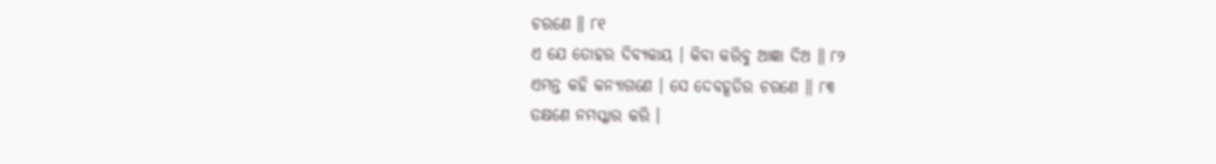ଚରଣେ ॥ ୮୧
ଏ ଯେ ତୋହର ଦିବ୍ୟକାୟ । କିବା କରିବୁ ଆଜ୍ଞା ଦିଅ ॥ ୮୨
ଏମନ୍ତ କହି କନ୍ୟାଗଣେ । ସେ ଦେବହୂତିର ଚରଣେ ॥ ୮୩
ତକ୍ଷଣେ ନମସ୍କାର କରି ।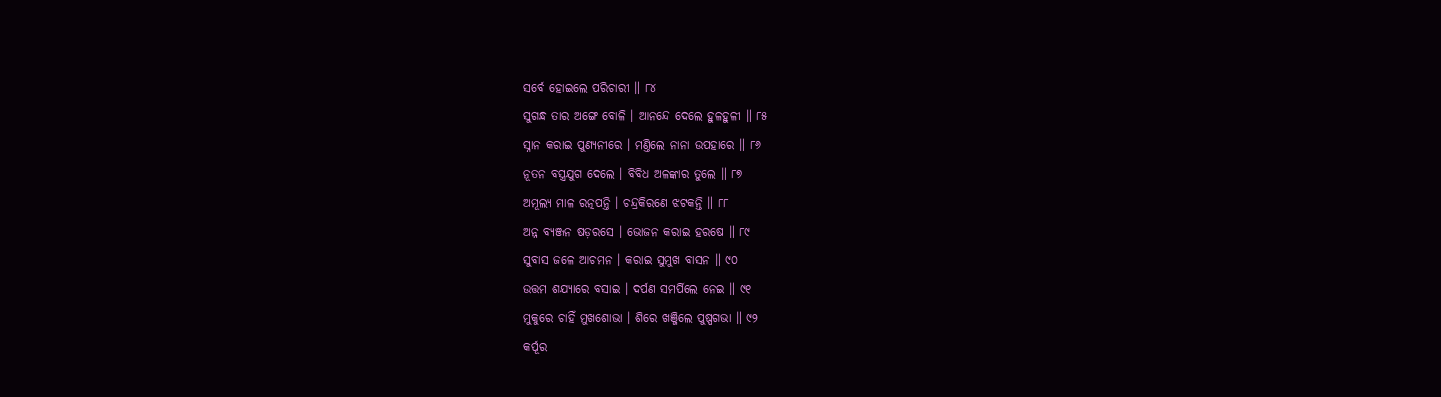ସର୍ବେ ହୋଇଲେ ପରିଚାରୀ ॥ ୮୪
ସୁଗନ୍ଧ ତାର ଅଙ୍ଗେ ବୋଳି । ଆନନ୍ଦେ ଦେଲେ ହୁଳହୁଳୀ ॥ ୮୫
ସ୍ନାନ କରାଇ ପୁଣ୍ୟନୀରେ । ମଣ୍ତିଲେ ନାନା ଉପହାରେ ॥ ୮୬
ନୂତନ ବସ୍ତ୍ରଯୁଗ ଦେଲେ । ବିବିଧ ଅଳଙ୍କାର ତୁଲେ ॥ ୮୭
ଅମୂଲ୍ୟ ମାଳ ରତ୍ନପନ୍ତି । ଚନ୍ଦ୍ରକିରଣେ ଝଟକନ୍ତି ॥ ୮୮
ଅନ୍ନ ବ୍ୟଞ୍ଜନ ଷଡ଼ରସେ । ଭୋଜନ କରାଇ ହରଷେ ॥ ୮୯
ସୁବାସ ଜଳେ ଆଚମନ । କରାଇ ସୁମୁଖ ବାସନ ॥ ୯୦
ଉତ୍ତମ ଶଯ୍ୟାରେ ବସାଇ । ଦର୍ପଣ ସମର୍ପିଲେ ନେଇ ॥ ୯୧
ମୁକୁରେ ଚାହିଁ ମୁଖଶୋଭା । ଶିରେ ଖଞ୍ଜିଲେ ପୁଷ୍ପଗଭା ॥ ୯୨
କର୍ପୂର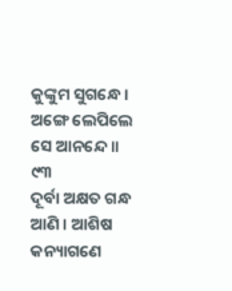କୁଙ୍କୁମ ସୁଗନ୍ଧେ । ଅଙ୍ଗେ ଲେପିଲେ ସେ ଆନନ୍ଦେ ॥ ୯୩
ଦୂର୍ବା ଅକ୍ଷତ ଗନ୍ଧ ଆଣି । ଆଶିଷ କନ୍ୟାଗଣେ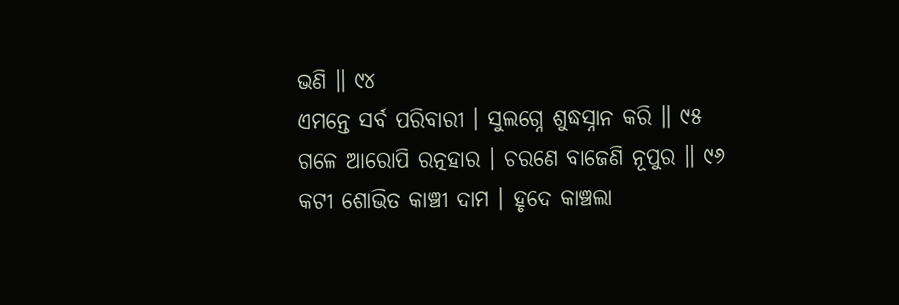ଭଣି ॥ ୯୪
ଏମନ୍ତେ ସର୍ବ ପରିବାରୀ । ସୁଲଗ୍ନେ ଶୁଦ୍ଧସ୍ନାନ କରି ॥ ୯୫
ଗଳେ ଆରୋପି ରତ୍ନହାର । ଚରଣେ ବାଜେଣି ନୂପୁର ॥ ୯୬
କଟୀ ଶୋଭିତ କାଞ୍ଚୀ ଦାମ । ହୃଦେ କାଞ୍ଚଲା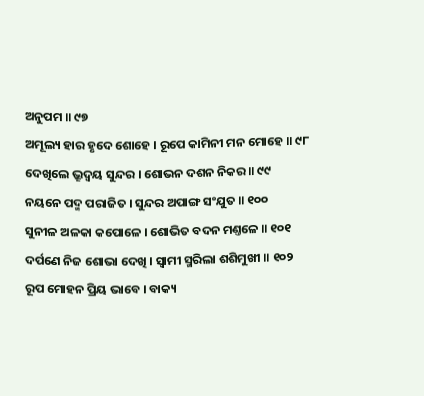ଅନୁପମ ॥ ୯୭
ଅମୂଲ୍ୟ ହାର ହୃଦେ ଶୋହେ । ରୂପେ କାମିନୀ ମନ ମୋହେ ॥ ୯୮
ଦେଖିଲେ ଭ୍ରୂଦ୍ୱୟ ସୁନ୍ଦର । ଶୋଭନ ଦଶନ ନିକର ॥ ୯୯
ନୟନେ ପଦ୍ମ ପରାଜିତ । ସୁନ୍ଦର ଅପାଙ୍ଗ ସଂଯୁତ ॥ ୧୦୦
ସୁନୀଳ ଅଳକା କପୋଳେ । ଶୋଭିତ ବଦନ ମଣ୍ତଳେ ॥ ୧୦୧
ଦର୍ପଣେ ନିଜ ଶୋଭା ଦେଖି । ସ୍ୱାମୀ ସ୍ମରିଲା ଶଶିମୁଖୀ ॥ ୧୦୨
ରୂପ ମୋହନ ପ୍ରିୟ ଭାବେ । ବାକ୍ୟ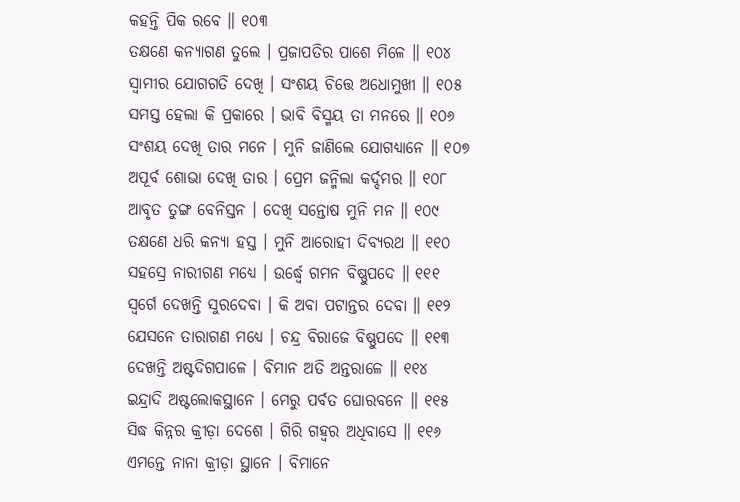କହନ୍ତି ପିକ ରବେ ॥ ୧୦୩
ତକ୍ଷଣେ କନ୍ୟାଗଣ ତୁଲେ । ପ୍ରଜାପତିର ପାଶେ ମିଳେ ॥ ୧୦୪
ସ୍ୱାମୀର ଯୋଗଗତି ଦେଖି । ସଂଶୟ ଚିତ୍ତେ ଅଧୋମୁଖୀ ॥ ୧୦୫
ସମସ୍ତ ହେଲା କି ପ୍ରକାରେ । ଭାବି ବିସ୍ମୟ ତା ମନରେ ॥ ୧୦୬
ସଂଶୟ ଦେଖି ତାର ମନେ । ମୁନି ଜାଣିଲେ ଯୋଗଧ୍ୟାନେ ॥ ୧୦୭
ଅପୂର୍ବ ଶୋଭା ଦେଖି ତାର । ପ୍ରେମ ଜନ୍ମିଲା କର୍ଦ୍ଦମର ॥ ୧୦୮
ଆବୃତ ତୁଙ୍ଗ ବେନିସ୍ତନ । ଦେଖି ସନ୍ତୋଷ ମୁନି ମନ ॥ ୧୦୯
ତକ୍ଷଣେ ଧରି କନ୍ୟା ହସ୍ତ । ମୁନି ଆରୋହୀ ଦିବ୍ୟରଥ ॥ ୧୧୦
ସହସ୍ରେ ନାରୀଗଣ ମଧ୍ୟେ । ଉର୍ଦ୍ଧ୍ୱେ ଗମନ ବିଷ୍ଣୁପଦେ ॥ ୧୧୧
ସ୍ୱର୍ଗେ ଦେଖନ୍ତି ସୁରଦେବା । କି ଅବା ପଟାନ୍ତର ଦେବା ॥ ୧୧୨
ଯେସନେ ତାରାଗଣ ମଧ୍ୟେ । ଚନ୍ଦ୍ର ବିରାଜେ ବିଷ୍ଣୁପଦେ ॥ ୧୧୩
ଦେଖନ୍ତି ଅଷ୍ଟଦିଗପାଳେ । ବିମାନ ଅତି ଅନ୍ତରାଳେ ॥ ୧୧୪
ଇନ୍ଦ୍ରାଦି ଅଷ୍ଟଲୋକସ୍ଥାନେ । ମେରୁ ପର୍ବତ ଘୋରବନେ ॥ ୧୧୫
ସିଦ୍ଧ କିନ୍ନର କ୍ରୀଡ଼ା ଦେଶେ । ଗିରି ଗହ୍ୱର ଅଧିବାସେ ॥ ୧୧୬
ଏମନ୍ତେ ନାନା କ୍ରୀଡ଼ା ସ୍ଥାନେ । ବିମାନେ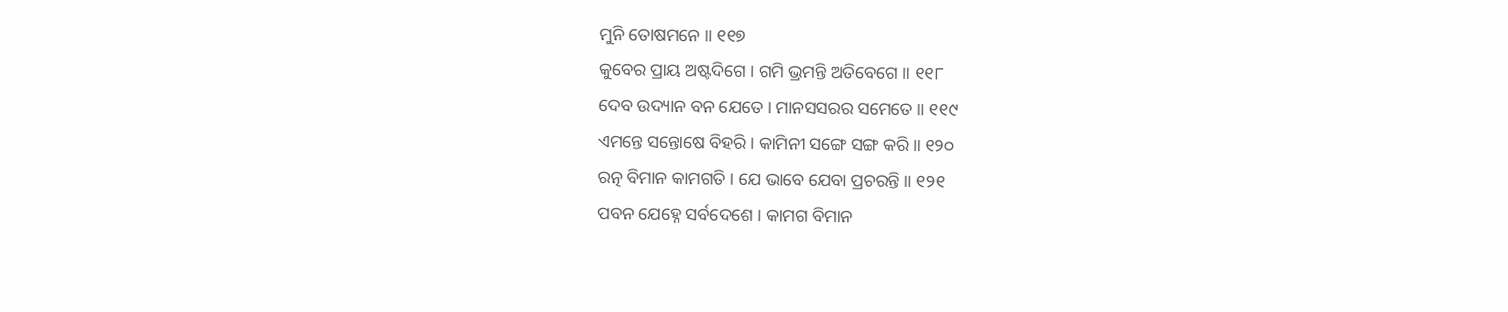ମୁନି ତୋଷମନେ ॥ ୧୧୭
କୁବେର ପ୍ରାୟ ଅଷ୍ଟଦିଗେ । ଗମି ଭ୍ରମନ୍ତି ଅତିବେଗେ ॥ ୧୧୮
ଦେବ ଉଦ୍ୟାନ ବନ ଯେତେ । ମାନସସରର ସମେତେ ॥ ୧୧୯
ଏମନ୍ତେ ସନ୍ତୋଷେ ବିହରି । କାମିନୀ ସଙ୍ଗେ ସଙ୍ଗ କରି ॥ ୧୨୦
ରତ୍ନ ବିମାନ କାମଗତି । ଯେ ଭାବେ ଯେବା ପ୍ରଚରନ୍ତି ॥ ୧୨୧
ପବନ ଯେହ୍ନେ ସର୍ବଦେଶେ । କାମଗ ବିମାନ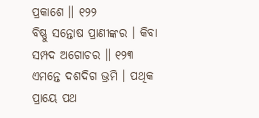ପ୍ରକାଶେ ॥ ୧୨୨
ବିଷ୍ଣୁ ସନ୍ତୋଷ ପ୍ରାଣୀଙ୍କର । କିବା ସମ୍ପଦ ଅଗୋଚର ॥ ୧୨୩
ଏମନ୍ତେ ଦଶଦିଗ ଭ୍ରମି । ପଥିକ ପ୍ରାୟେ ପଥ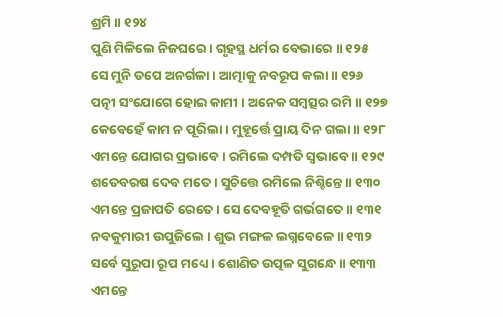ଶ୍ରମି ॥ ୧୨୪
ପୁଣି ମିଳିଲେ ନିଜଘରେ । ଗୃହସ୍ଥ ଧର୍ମର ବେଭାରେ ॥ ୧୨୫
ସେ ମୁନି ତପେ ଅନର୍ଗଳା । ଆତ୍ମାକୁ ନବରୂପ କଲା ॥ ୧୨୬
ପତ୍ନୀ ସଂଯୋଗେ ହୋଇ କାମୀ । ଅନେକ ସମ୍ବତ୍ସର ରମି ॥ ୧୨୭
କେବେହେଁ କାମ ନ ପୂରିଲା । ମୁହୂର୍ତ୍ତେ ପ୍ରାୟ ଦିନ ଗଲା ॥ ୧୨୮
ଏମନ୍ତେ ଯୋଗର ପ୍ରଭାବେ । ରମିଲେ ଦମ୍ପତି ସ୍ୱଭାବେ ॥ ୧୨୯
ଶତେବରଷ ଦେବ ମତେ । ସୁଚିତ୍ତେ ରମିଲେ ନିଶ୍ଚିନ୍ତେ ॥ ୧୩୦
ଏମନ୍ତେ ପ୍ରଜାପତି ରେତେ । ସେ ଦେବହୂତି ଗର୍ଭଗତେ ॥ ୧୩୧
ନବକୁମାରୀ ଉପୁଜିଲେ । ଶୁଭ ମଙ୍ଗଳ ଲଗ୍ନବେଳେ ॥ ୧୩୨
ସର୍ବେ ସୁରୂପା ରୂପ ମଧ୍ୟେ । ଶୋଣିତ ଉତ୍ପଳ ସୁଗନ୍ଧେ ॥ ୧୩୩
ଏମନ୍ତେ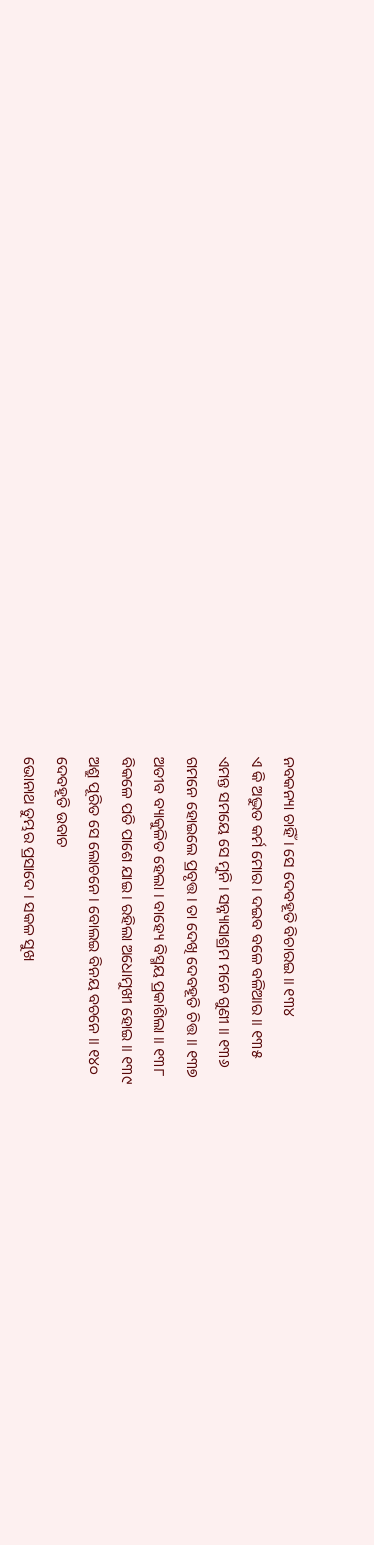ନବକନ୍ୟା ଚାହିଁ । ସେ ଦେବହୂତି ବିଚାରଇ ॥ ୧୩୪
ଏ କି ଅଦ୍ଭୁତ କର୍ମ ମୋର । ଦଇବ ବଳେ ବଳିଆର ॥ ୧୩୫
ଏମନ୍ତ ସମୟେ ସେ ମୁନି । ସନ୍ନ୍ୟାସାଶ୍ରମ ମନେ ଗୁଣୀ ॥ ୧୩୬
ଗମନେ ହୋଇଲେ ପ୍ରବୃତ୍ତ । ତା ଦେଖି ଦେବହୂତି ଚିତ୍ତ ॥ ୧୩୭
ଅତୀବ ବ୍ୟାକୁଳିତ ହେଲା । ବାହ୍ୟେ ବିସ୍ମୟ ପ୍ରକାଶିଲା ॥ ୧୩୮
ବିକଳେ ପତି ପାଶେ ଯାଇ । ରହିଲା ଅଧୋମୁଖୀ ହୋଇ ॥ ୧୩୯
ଅଶ୍ରୁ ପୂରିତ ସେ ଲୋଚନେ । ବୋଲଇ ବିନୟ ବଚନେ ॥ ୧୪୦
ଦେବହୂତି ଉବାଚ
ଭୋନାଥ ତୁମ୍ଭର ପ୍ରସାଦେ । ସକଳ ସୁଖ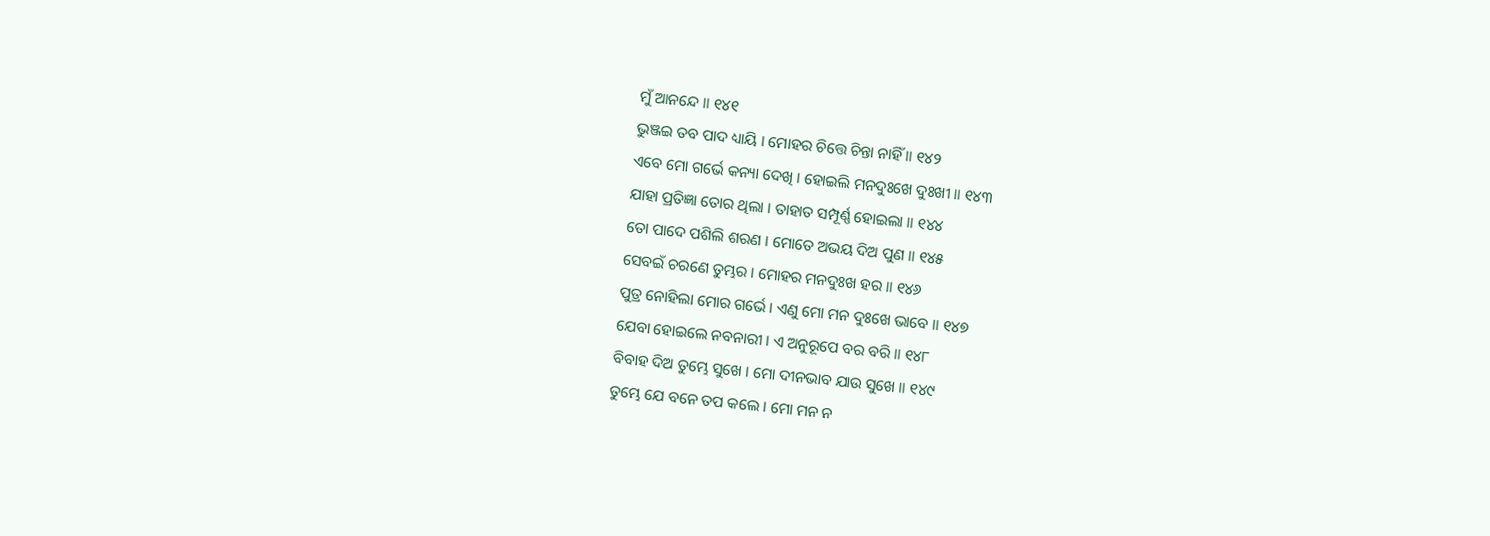ମୁଁ ଆନନ୍ଦେ ॥ ୧୪୧
ଭୁଞ୍ଜଇ ତବ ପାଦ ଧ୍ୟାୟି । ମୋହର ଚିତ୍ତେ ଚିନ୍ତା ନାହିଁ ॥ ୧୪୨
ଏବେ ମୋ ଗର୍ଭେ କନ୍ୟା ଦେଖି । ହୋଇଲି ମନଦୁଃଖେ ଦୁଃଖୀ ॥ ୧୪୩
ଯାହା ପ୍ରତିଜ୍ଞା ତୋର ଥିଲା । ତାହାତ ସମ୍ପୂର୍ଣ୍ଣ ହୋଇଲା ॥ ୧୪୪
ତୋ ପାଦେ ପଶିଲି ଶରଣ । ମୋତେ ଅଭୟ ଦିଅ ପୁଣ ॥ ୧୪୫
ସେବଇଁ ଚରଣେ ତୁମ୍ଭର । ମୋହର ମନଦୁଃଖ ହର ॥ ୧୪୬
ପୁତ୍ର ନୋହିଲା ମୋର ଗର୍ଭେ । ଏଣୁ ମୋ ମନ ଦୁଃଖେ ଭାବେ ॥ ୧୪୭
ଯେବା ହୋଇଲେ ନବନାରୀ । ଏ ଅନୁରୂପେ ବର ବରି ॥ ୧୪୮
ବିବାହ ଦିଅ ତୁମ୍ଭେ ସୁଖେ । ମୋ ଦୀନଭାବ ଯାଉ ସୁଖେ ॥ ୧୪୯
ତୁମ୍ଭେ ଯେ ବନେ ତପ କଲେ । ମୋ ମନ ନ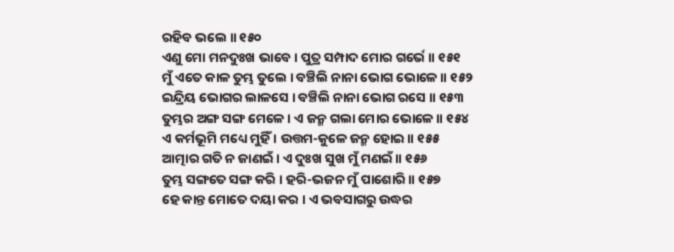ରହିବ ଭଲେ ॥ ୧୫୦
ଏଣୁ ମୋ ମନଦୁଃଖ ଭାବେ । ପୁତ୍ର ସମ୍ପାଦ ମୋର ଗର୍ଭେ ॥ ୧୫୧
ମୁଁ ଏତେ କାଳ ତୁମ୍ଭ ତୁଲେ । ବଞ୍ଚିଲି ନାନା ଭୋଗ ଭୋଳେ ॥ ୧୫୨
ଇନ୍ଦ୍ରିୟ ଭୋଗର ଲାଳସେ । ବଞ୍ଚିଲି ନାନା ଭୋଗ ରସେ ॥ ୧୫୩
ତୁମ୍ଭର ଅଙ୍ଗ ସଙ୍ଗ ମେଳେ । ଏ ଜନ୍ମ ଗଲା ମୋର ଭୋଳେ ॥ ୧୫୪
ଏ କର୍ମଭୂମି ମଧ୍ୟେ ମୁହିଁ । ଉତ୍ତମ-କୁଳେ ଜନ୍ମ ହୋଇ ॥ ୧୫୫
ଆତ୍ମାର ଗତି ନ ଜାଣଇଁ । ଏ ଦୁଃଖ ସୁଖ ମୁଁ ମଣଇଁ ॥ ୧୫୬
ତୁମ୍ଭ ସଙ୍ଗତେ ସଙ୍ଗ କରି । ହରି-ଭଜନ ମୁଁ ପାଶୋରି ॥ ୧୫୭
ହେ କାନ୍ତ ମୋତେ ଦୟା କର । ଏ ଭବସାଗରୁ ଉଦ୍ଧର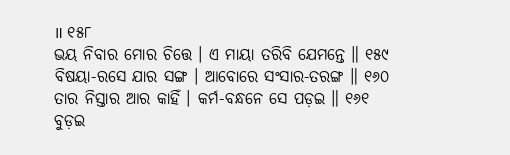॥ ୧୫୮
ଭୟ ନିବାର ମୋର ଚିତ୍ତେ । ଏ ମାୟା ତରିବି ଯେମନ୍ତେ ॥ ୧୫୯
ବିଷୟା-ରସେ ଯାର ସଙ୍ଗ । ଆବୋରେ ସଂସାର-ତରଙ୍ଗ ॥ ୧୬୦
ତାର ନିସ୍ତାର ଆର କାହିଁ । କର୍ମ-ବନ୍ଧନେ ସେ ପଡ଼ଇ ॥ ୧୬୧
ବୁଡ଼ଇ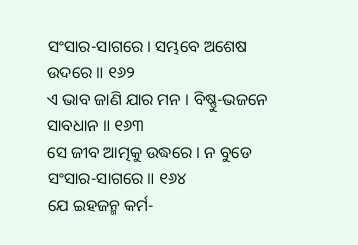ସଂସାର-ସାଗରେ । ସମ୍ଭବେ ଅଶେଷ ଉଦରେ ॥ ୧୬୨
ଏ ଭାବ ଜାଣି ଯାର ମନ । ବିଷ୍ଣୁ-ଭଜନେ ସାବଧାନ ॥ ୧୬୩
ସେ ଜୀବ ଆତ୍ମକୁ ଉଦ୍ଧରେ । ନ ବୁଡେ ସଂସାର-ସାଗରେ ॥ ୧୬୪
ଯେ ଇହଜନ୍ମ କର୍ମ-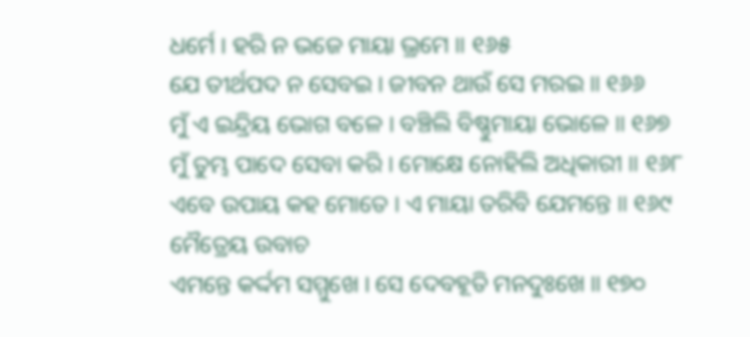ଧର୍ମେ । ହରି ନ ଭଜେ ମାୟା ଭ୍ରମେ ॥ ୧୬୫
ଯେ ତୀର୍ଥପଦ ନ ସେବଇ । ଜୀବନ ଥାଉଁ ସେ ମରଇ ॥ ୧୬୬
ମୁଁ ଏ ଇନ୍ଦ୍ରିୟ ଭୋଗ ବଳେ । ବଞ୍ଚିଲି ବିଷ୍ଣୁମାୟା ଭୋଳେ ॥ ୧୬୭
ମୁଁ ତୁମ୍ଭ ପାଦେ ସେବା କରି । ମୋକ୍ଷେ ନୋହିଲି ଅଧିକାରୀ ॥ ୧୬୮
ଏବେ ଉପାୟ କହ ମୋତେ । ଏ ମାୟା ତରିବି ଯେମନ୍ତେ ॥ ୧୬୯
ମୈତ୍ରେୟ ଉବାଚ
ଏମନ୍ତେ କର୍ଦ୍ଦମ ସମ୍ମୁଖେ । ସେ ଦେବହୂତି ମନଦୁଃଖେ ॥ ୧୭୦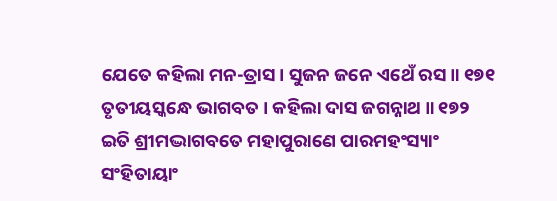ଯେତେ କହିଲା ମନ-ତ୍ରାସ । ସୁଜନ ଜନେ ଏଥେଁ ରସ ॥ ୧୭୧
ତୃତୀୟସ୍କନ୍ଧେ ଭାଗବତ । କହିଲା ଦାସ ଜଗନ୍ନାଥ ॥ ୧୭୨
ଇତି ଶ୍ରୀମଦ୍ଭାଗବତେ ମହାପୁରାଣେ ପାରମହଂସ୍ୟାଂ ସଂହିତାୟାଂ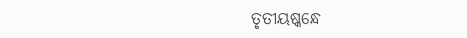ତୃତୀୟଷ୍କନ୍ଧେ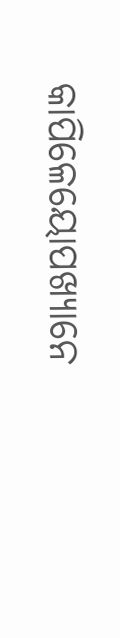କାପିଳେୟୋପଖ୍ୟାନେ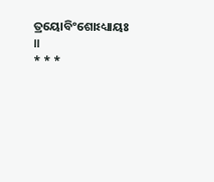ତ୍ରୟୋବିଂଶୋଽଧ୍ୟାୟଃ ॥
* * *